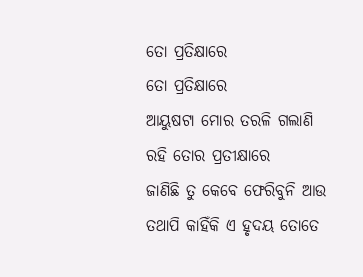ତୋ ପ୍ରତିକ୍ଷାରେ
ତୋ ପ୍ରତିକ୍ଷାରେ
ଆୟୁଷଟା ମୋର ତରଳି ଗଲାଣି
ରହି ତୋର ପ୍ରତୀକ୍ଷାରେ
ଜାଣିଛି ତୁ କେବେ ଫେରିବୁନି ଆଉ
ତଥାପି କାହିଁକି ଏ ହୃଦୟ ତୋତେ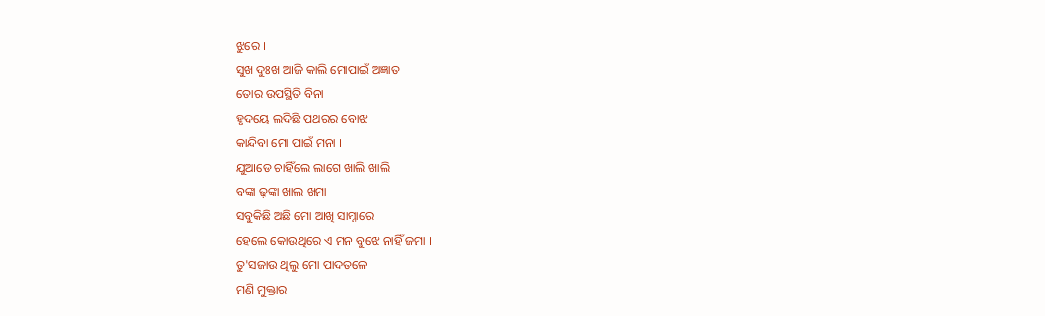ଝୁରେ ।
ସୁଖ ଦୁଃଖ ଆଜି କାଲି ମୋପାଇଁ ଅଜ୍ଞାତ
ତୋର ଉପସ୍ଥିତି ବିନା
ହୃଦୟେ ଲଦିଛି ପଥରର ବୋଝ
କାନ୍ଦିବା ମୋ ପାଇଁ ମନା ।
ଯୁଆଡେ ଚାହିଁଲେ ଲାଗେ ଖାଲି ଖାଲି
ବଙ୍କା ଢ଼ଙ୍କା ଖାଲ ଖମା
ସବୁକିଛି ଅଛି ମୋ ଆଖି ସାମ୍ନାରେ
ହେଲେ କୋଉଥିରେ ଏ ମନ ବୁଝେ ନାହିଁ ଜମା ।
ତୁ'ସଜାଉ ଥିଲୁ ମୋ ପାଦତଳେ
ମଣି ମୁକ୍ତାର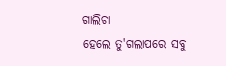ଗାଲିଚା
ହେଲେ ତୁ'ଗଲାପରେ ସବୁ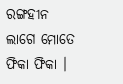ରଙ୍ଗହୀନ
ଲାଗେ ମୋତେ ଫିକା ଫିକା ।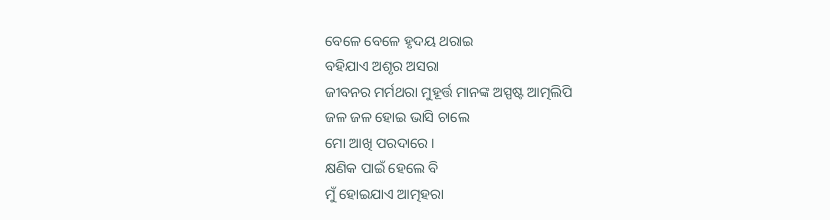ବେଳେ ବେଳେ ହୃଦୟ ଥରାଇ
ବହିଯାଏ ଅଶୃର ଅସରା
ଜୀବନର ମର୍ମଥରା ମୁହୂର୍ତ୍ତ ମାନଙ୍କ ଅସ୍ପଷ୍ଟ ଆତ୍ମଲିପି
ଜଳ ଜଳ ହୋଇ ଭାସି ଚାଲେ
ମୋ ଆଖି ପରଦାରେ ।
କ୍ଷଣିକ ପାଇଁ ହେଲେ ବି
ମୁଁ ହୋଇଯାଏ ଆତ୍ମହରା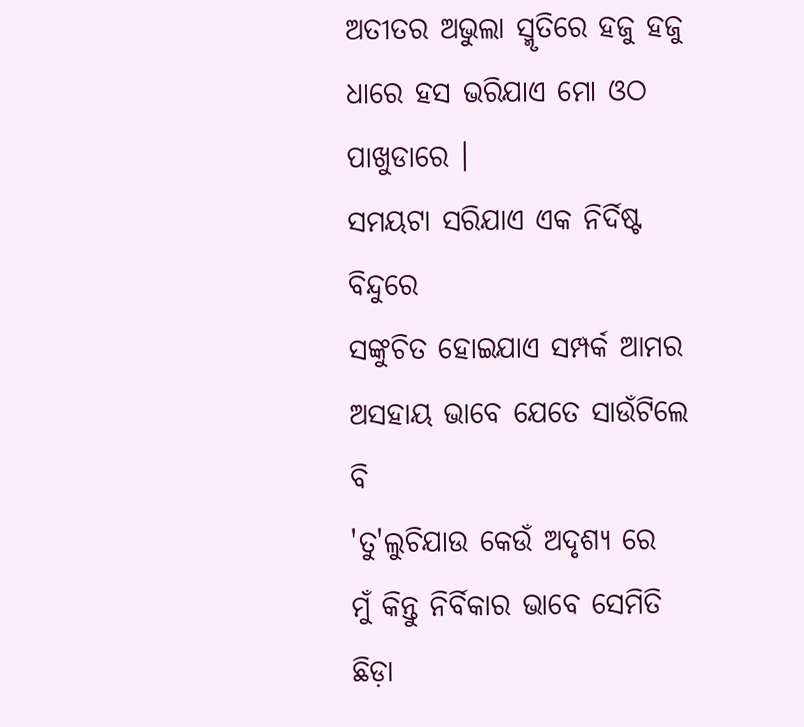ଅତୀତର ଅଭୁଲା ସ୍ମୃତିରେ ହଜୁ ହଜୁ
ଧାରେ ହସ ଭରିଯାଏ ମୋ ଓଠ ପାଖୁଡାରେ ।
ସମୟଟା ସରିଯାଏ ଏକ ନିର୍ଦିଷ୍ଟ ବିନ୍ଦୁରେ
ସଙ୍କୁଚିତ ହୋଇଯାଏ ସମ୍ପର୍କ ଆମର
ଅସହାୟ ଭାବେ ଯେତେ ସାଉଁଟିଲେ ବି
'ତୁ'ଲୁଚିଯାଉ କେଉଁ ଅଦୃଶ୍ୟ ରେ
ମୁଁ କିନ୍ତୁ ନିର୍ବିକାର ଭାବେ ସେମିତି
ଛିଡ଼ା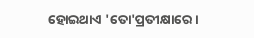ହୋଇଥାଏ 'ତୋ'ପ୍ରତୀକ୍ଷାରେ ।